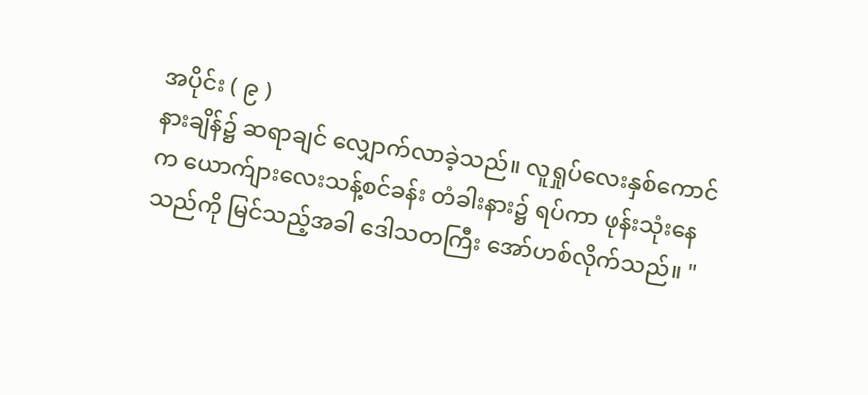အပိုင်း ( ၉ )
နားချိန်၌ ဆရာချင် လျှောက်လာခဲ့သည်။ လူရှုပ်လေးနှစ်ကောင်က ယောက်ျားလေးသန့်စင်ခန်း တံခါးနား၌ ရပ်ကာ ဖုန်းသုံးနေသည်ကို မြင်သည့်အခါ ဒေါသတကြီး အော်ဟစ်လိုက်သည်။ "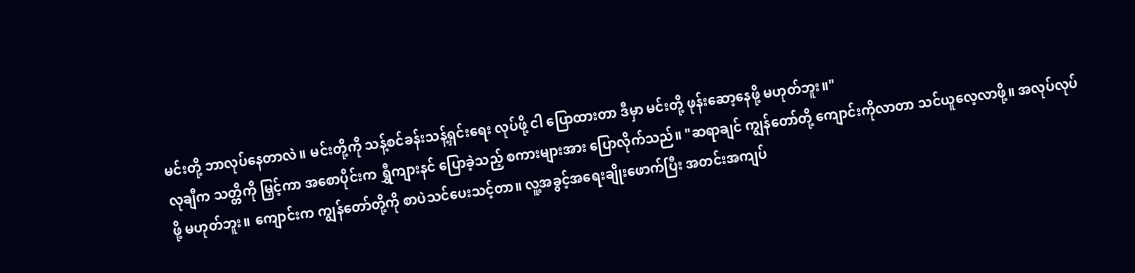မင်းတို့ ဘာလုပ်နေတာလဲ။ မင်းတို့ကို သန့်စင်ခန်းသန့်ရှင်းရေး လုပ်ဖို့ ငါ ပြောထားတာ ဒီမှာ မင်းတို့ ဖုန်းဆော့နေဖို့ မဟုတ်ဘူး။"
လုချီက သတ္တိကို မြှင့်ကာ အစောပိုင်းက ရွှီကျားနင် ပြောခဲ့သည့် စကားများအား ပြောလိုက်သည်။ "ဆရာချင် ကျွန်တော်တို့ ကျောင်းကိုလာတာ သင်ယူလေ့လာဖို့။ အလုပ်လုပ်ဖို့ မဟုတ်ဘူး။ ကျောင်းက ကျွန်တော်တို့ကို စာပဲသင်ပေးသင့်တာ။ လူ့အခွင့်အရေးချိုးဖောက်ပြီး အတင်းအကျပ်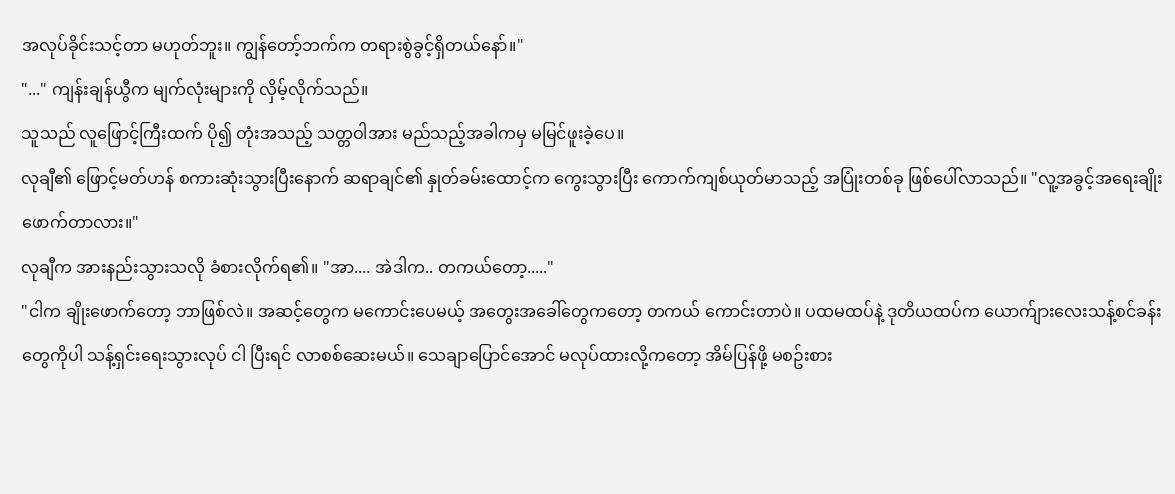အလုပ်ခိုင်းသင့်တာ မဟုတ်ဘူး။ ကျွန်တော့်ဘက်က တရားစွဲခွင့်ရှိတယ်နော်။"
"..." ကျန်းချန်ယွီက မျက်လုံးများကို လှိမ့်လိုက်သည်။
သူသည် လူဖြောင့်ကြီးထက် ပို၍ တုံးအသည့် သတ္တဝါအား မည်သည့်အခါကမှ မမြင်ဖူးခဲ့ပေ။
လုချီ၏ ဖြောင့်မတ်ဟန် စကားဆုံးသွားပြီးနောက် ဆရာချင်၏ နှုတ်ခမ်းထောင့်က ကွေးသွားပြီး ကောက်ကျစ်ယုတ်မာသည့် အပြုံးတစ်ခု ဖြစ်ပေါ်လာသည်။ "လူ့အခွင့်အရေးချိုးဖောက်တာလား။"
လုချီက အားနည်းသွားသလို ခံစားလိုက်ရ၏။ "အာ.... အဲဒါက.. တကယ်တော့....."
"ငါက ချိုးဖောက်တော့ ဘာဖြစ်လဲ။ အဆင့်တွေက မကောင်းပေမယ့် အတွေးအခေါ်တွေကတော့ တကယ် ကောင်းတာပဲ။ ပထမထပ်နဲ့ ဒုတိယထပ်က ယောက်ျားလေးသန့်စင်ခန်းတွေကိုပါ သန့်ရှင်းရေးသွားလုပ် ငါ ပြီးရင် လာစစ်ဆေးမယ်။ သေချာပြောင်အောင် မလုပ်ထားလို့ကတော့ အိမ်ပြန်ဖို့ မစဥ်းစား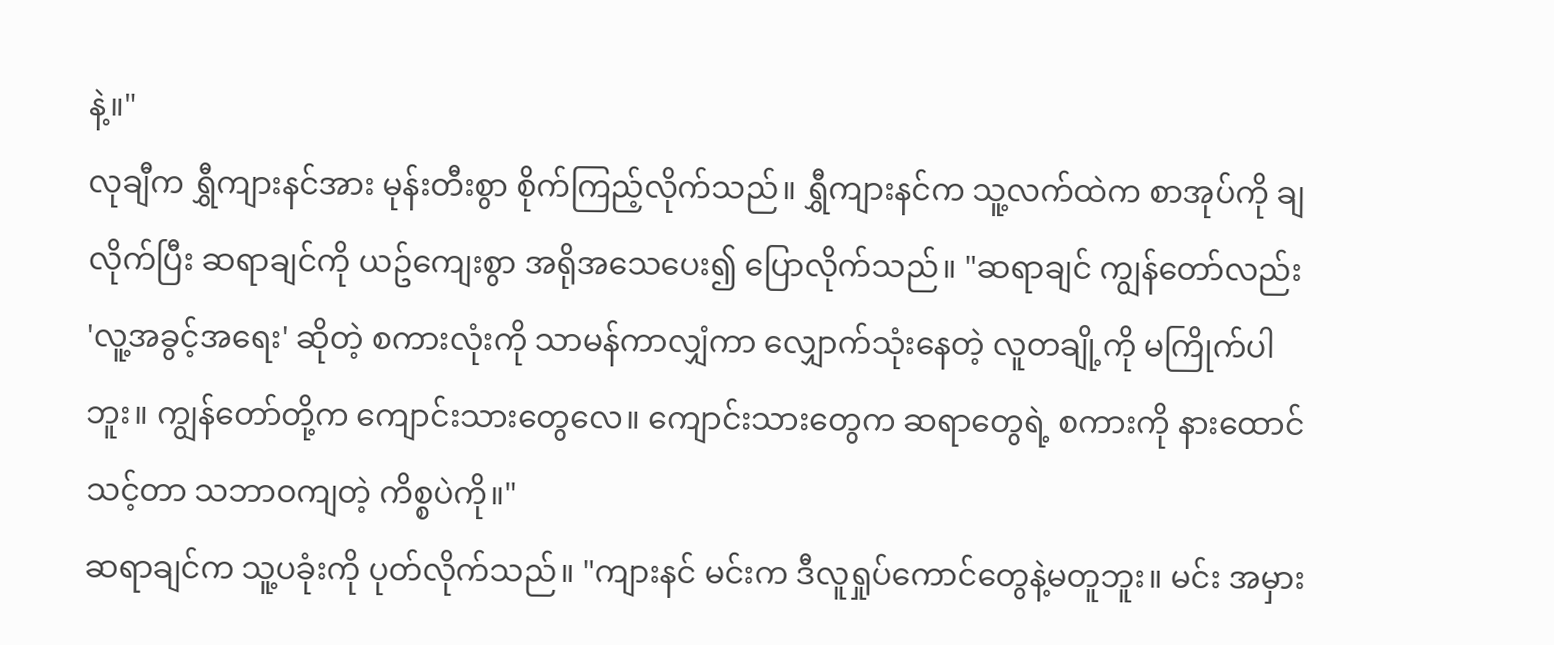နဲ့။"
လုချီက ရွှီကျားနင်အား မုန်းတီးစွာ စိုက်ကြည့်လိုက်သည်။ ရွှီကျားနင်က သူ့လက်ထဲက စာအုပ်ကို ချလိုက်ပြီး ဆရာချင်ကို ယဥ်ကျေးစွာ အရိုအသေပေး၍ ပြောလိုက်သည်။ "ဆရာချင် ကျွန်တော်လည်း 'လူ့အခွင့်အရေး' ဆိုတဲ့ စကားလုံးကို သာမန်ကာလျှံကာ လျှောက်သုံးနေတဲ့ လူတချို့ကို မကြိုက်ပါဘူး။ ကျွန်တော်တို့က ကျောင်းသားတွေလေ။ ကျောင်းသားတွေက ဆရာတွေရဲ့ စကားကို နားထောင်သင့်တာ သဘာဝကျတဲ့ ကိစ္စပဲကို။"
ဆရာချင်က သူ့ပခုံးကို ပုတ်လိုက်သည်။ "ကျားနင် မင်းက ဒီလူရှုပ်ကောင်တွေနဲ့မတူဘူး။ မင်း အမှား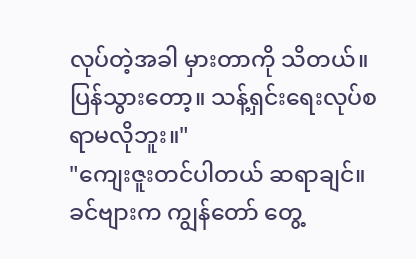လုပ်တဲ့အခါ မှားတာကို သိတယ်။ ပြန်သွားတော့။ သန့်ရှင်းရေးလုပ်စရာမလိုဘူး။"
"ကျေးဇူးတင်ပါတယ် ဆရာချင်။ ခင်ဗျားက ကျွန်တော် တွေ့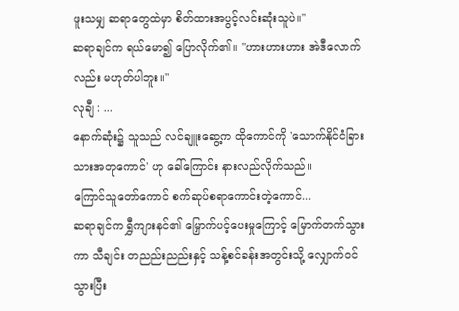ဖူးသမျှ ဆရာတွေထဲမှာ စိတ်ထားအပွင့်လင်းဆုံးသူပဲ။"
ဆရာချင်က ရယ်မော၍ ပြောလိုက်၏။ "ဟားဟားဟား အဲဒီလောက်လည်း မဟုတ်ပါဘူး။"
လုချီ : ...
နောက်ဆုံး၌ သူသည် လင်ချူးဆွေ့က ထိုကောင်ကို 'သောက်နိုင်ငံခြားသားအတုကောင်' ဟု ခေါ်ကြောင်း နားလည်လိုက်သည်။
ကြောင်သူတော်ကောင် စက်ဆုပ်စရာကောင်းတဲ့ကောင်...
ဆရာချင်က ရွှီကျားနင်၏ မြှောက်ပင့်ပေးမှုကြောင့် မြောက်တက်သွားကာ သီချင်း တညည်းညည်းနှင့် သန့်စင်ခန်းအတွင်းသို့ လျှောက်ဝင်သွားပြီး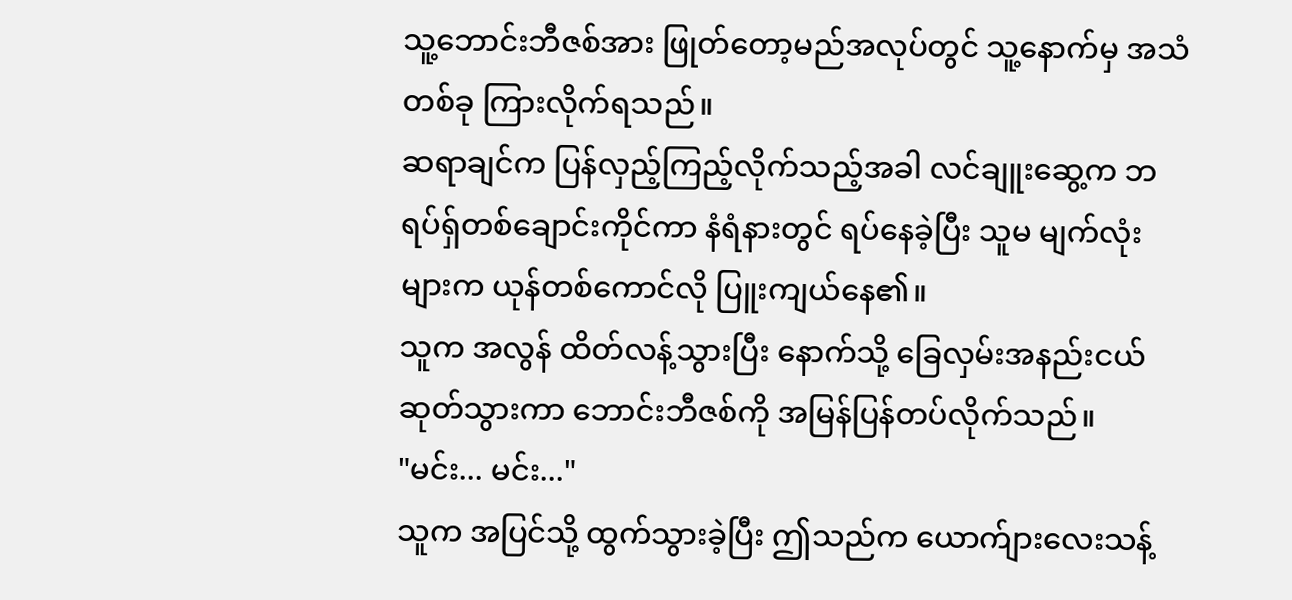သူ့ဘောင်းဘီဇစ်အား ဖြုတ်တော့မည်အလုပ်တွင် သူ့နောက်မှ အသံတစ်ခု ကြားလိုက်ရသည်။
ဆရာချင်က ပြန်လှည့်ကြည့်လိုက်သည့်အခါ လင်ချူးဆွေ့က ဘရပ်ရှ်တစ်ချောင်းကိုင်ကာ နံရံနားတွင် ရပ်နေခဲ့ပြီး သူမ မျက်လုံးများက ယုန်တစ်ကောင်လို ပြူးကျယ်နေ၏။
သူက အလွန် ထိတ်လန့်သွားပြီး နောက်သို့ ခြေလှမ်းအနည်းငယ် ဆုတ်သွားကာ ဘောင်းဘီဇစ်ကို အမြန်ပြန်တပ်လိုက်သည်။
"မင်း... မင်း..."
သူက အပြင်သို့ ထွက်သွားခဲ့ပြီး ဤသည်က ယောက်ျားလေးသန့်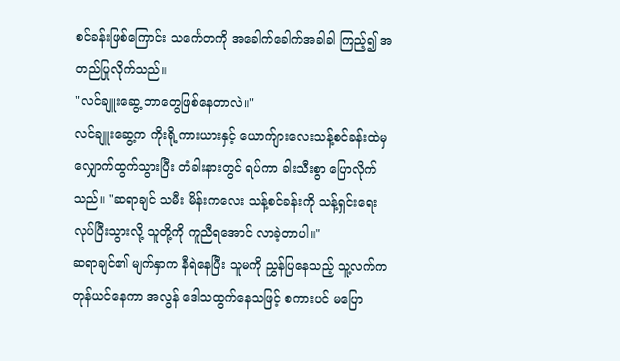စင်ခန်းဖြစ်ကြောင်း သင်္ကေတကို အခေါက်ခေါက်အခါခါ ကြည့်၍ အတည်ပြုလိုက်သည်။
"လင်ချူးဆွေ့ ဘာတွေဖြစ်နေတာလဲ။"
လင်ချူးဆွေ့က ကိုးရို့ကားယားနှင့် ယောက်ျားလေးသန့်စင်ခန်းထဲမှ လျှောက်ထွက်သွားပြီး တံခါးနားတွင် ရပ်ကာ ခါးသီးစွာ ပြောလိုက်သည်။ "ဆရာချင် သမီး မိန်းကလေး သန့်စင်ခန်းကို သန့်ရှင်းရေး လုပ်ပြီးသွားလို့ သူတို့ကို ကူညီရအောင် လာခဲ့တာပါ။"
ဆရာချင်၏ မျက်နှာက နီရဲနေပြီး သူမကို ညွှန်ပြနေသည့် သူ့လက်က တုန်ယင်နေကာ အလွန် ဒေါသထွက်နေသဖြင့် စကားပင် မပြော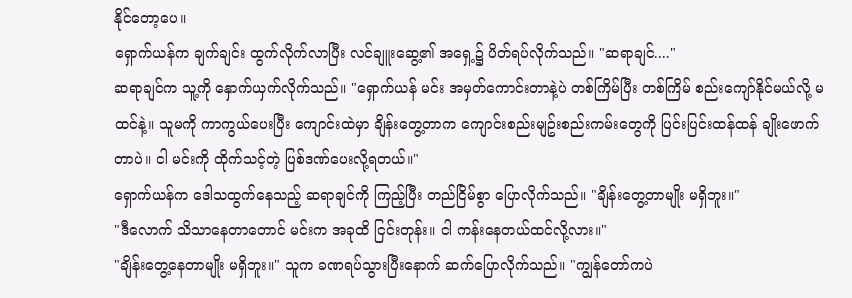နိုင်တော့ပေ။
ရှောက်ယန်က ချက်ချင်း ထွက်လိုက်လာပြီး လင်ချူးဆွေ့၏ အရှေ့၌ ပိတ်ရပ်လိုက်သည်။ "ဆရာချင်...."
ဆရာချင်က သူ့ကို နှောက်ယှက်လိုက်သည်။ "ရှောက်ယန် မင်း အမှတ်ကောင်းတာနဲ့ပဲ တစ်ကြိမ်ပြီး တစ်ကြိမ် စည်းကျော်နိုင်မယ်လို့ မထင်နဲ့။ သူမကို ကာကွယ်ပေးပြီး ကျောင်းထဲမှာ ချိန်းတွေ့တာက ကျောင်းစည်းမျဥ်းစည်းကမ်းတွေကို ပြင်းပြင်းထန်ထန် ချိုးဖောက်တာပဲ။ ငါ မင်းကို ထိုက်သင့်တဲ့ ပြစ်ဒဏ်ပေးလို့ရတယ်။"
ရှောက်ယန်က ဒေါသထွက်နေသည့် ဆရာချင်ကို ကြည့်ပြီး တည်ငြိမ်စွာ ပြောလိုက်သည်။ "ချိန်းတွေ့တာမျိုး မရှိဘူး။"
"ဒီလောက် သိသာနေတာတောင် မင်းက အခုထိ ငြင်းတုန်း။ ငါ ကန်းနေတယ်ထင်လို့လား။"
"ချိန်းတွေ့နေတာမျိုး မရှိဘူး။" သူက ခဏရပ်သွားပြီးနောက် ဆက်ပြောလိုက်သည်။ "ကျွန်တော်ကပဲ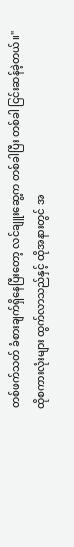တစ်ဖက်သတ် ခံစားချက်ရှိနေပြီးတော့ လင်ချူးဆွေ့က တစ်ခါပြီး တစ်ခါ ငြင်းဆန်ခဲ့တယ်။"
ထိုစကားလုံးများ ထွက်လာသည်နှင့် ထိုအနားတွင် အ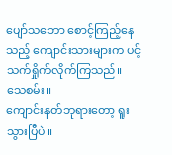ပျော်သဘော စောင့်ကြည့်နေသည့် ကျောင်းသားများက ပင့်သက်ရှိုက်လိုက်ကြသည်။
သေစမ်း။
ကျောင်းနတ်ဘုရားတော့ ရူးသွားပြီပဲ။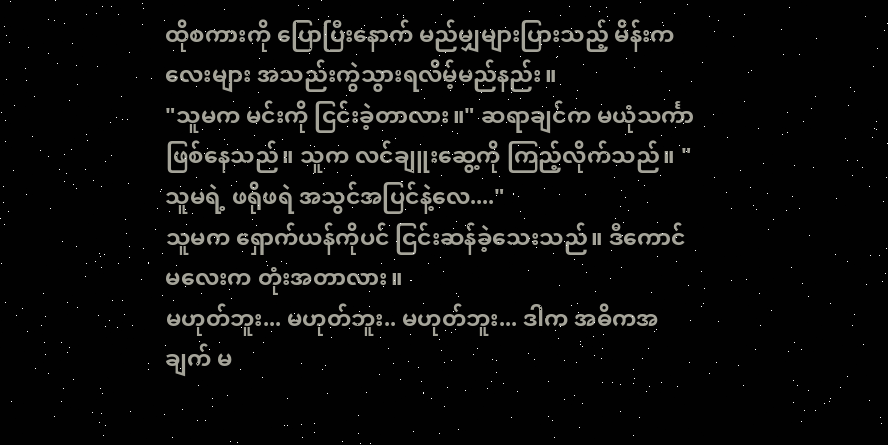ထိုစကားကို ပြောပြီးနောက် မည်မျှများပြားသည့် မိန်းကလေးများ အသည်းကွဲသွားရလိမ့်မည်နည်း။
"သူမက မင်းကို ငြင်းခဲ့တာလား။" ဆရာချင်က မယုံသင်္ကာဖြစ်နေသည်။ သူက လင်ချူးဆွေ့ကို ကြည့်လိုက်သည်။ "သူမရဲ့ ဖရိုဖရဲ အသွင်အပြင်နဲ့လေ...."
သူမက ရှောက်ယန်ကိုပင် ငြင်းဆန်ခဲ့သေးသည်။ ဒီကောင်မလေးက တုံးအတာလား။
မဟုတ်ဘူး... မဟုတ်ဘူး.. မဟုတ်ဘူး... ဒါက အဓိကအချက် မ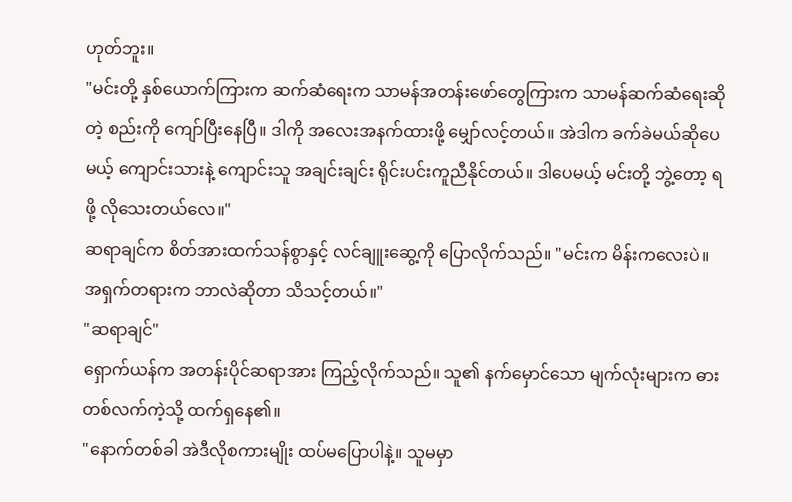ဟုတ်ဘူး။
"မင်းတို့ နှစ်ယောက်ကြားက ဆက်ဆံရေးက သာမန်အတန်းဖော်တွေကြားက သာမန်ဆက်ဆံရေးဆိုတဲ့ စည်းကို ကျော်ပြီးနေပြီ။ ဒါကို အလေးအနက်ထားဖို့ မျှော်လင့်တယ်။ အဲဒါက ခက်ခဲမယ်ဆိုပေမယ့် ကျောင်းသားနဲ့ ကျောင်းသူ အချင်းချင်း ရိုင်းပင်းကူညီနိုင်တယ်။ ဒါပေမယ့် မင်းတို့ ဘွဲ့တော့ ရဖို့ လိုသေးတယ်လေ။"
ဆရာချင်က စိတ်အားထက်သန်စွာနှင့် လင်ချူးဆွေ့ကို ပြောလိုက်သည်။ "မင်းက မိန်းကလေးပဲ။ အရှက်တရားက ဘာလဲဆိုတာ သိသင့်တယ်။"
"ဆရာချင်"
ရှောက်ယန်က အတန်းပိုင်ဆရာအား ကြည့်လိုက်သည်။ သူ၏ နက်မှောင်သော မျက်လုံးများက ဓားတစ်လက်ကဲ့သို့ ထက်ရှနေ၏။
"နောက်တစ်ခါ အဲဒီလိုစကားမျိုး ထပ်မပြောပါနဲ့။ သူမမှာ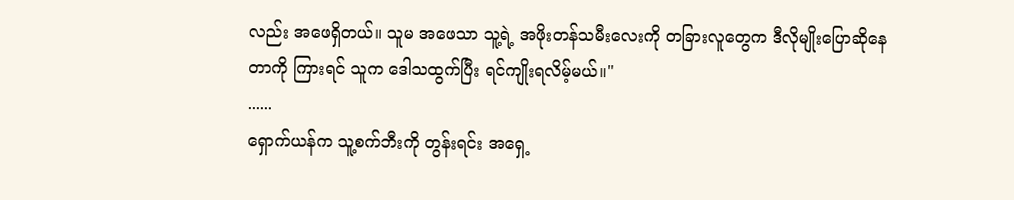လည်း အဖေရှိတယ်။ သူမ အဖေသာ သူ့ရဲ့ အဖိုးတန်သမီးလေးကို တခြားလူတွေက ဒီလိုမျိုးပြောဆိုနေတာကို ကြားရင် သူက ဒေါသထွက်ပြီး ရင်ကျိုးရလိမ့်မယ်။"
......
ရှောက်ယန်က သူ့စက်ဘီးကို တွန်းရင်း အရှေ့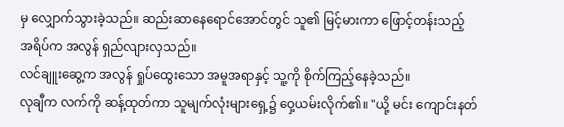မှ လျှောက်သွားခဲ့သည်။ ဆည်းဆာနေရောင်အောင်တွင် သူ၏ မြင့်မားကာ ဖြောင့်တန်းသည့် အရိပ်က အလွန် ရှည်လျားလှသည်။
လင်ချူးဆွေ့က အလွန် ရှုပ်ထွေးသော အမူအရာနှင့် သူ့ကို စိုက်ကြည့်နေခဲ့သည်။
လုချီက လက်ကို ဆန့်ထုတ်ကာ သူမျက်လုံးများရှေ့၌ ဝှေ့ယမ်းလိုက်၏။ "ယို့ မင်း ကျောင်းနတ်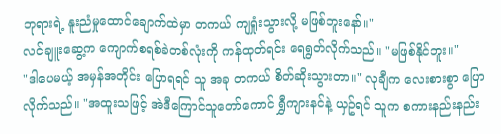ဘုရားရဲ့ နူးညံမှုထောင်ချောက်ထဲမှာ တကယ် ကျရှုံးသွားလို့ မဖြစ်ဘူးနော်။"
လင်ချူးဆွေ့က ကျောက်စရစ်ခဲတစ်လုံးကို ကန်ထုတ်ရင်း ရေရွတ်လိုက်သည်။ "မဖြစ်နိုင်ဘူး။"
"ဒါပေမယ့် အမှန်အတိုင်း ပြောရရင် သူ အခု တကယ် စိတ်ဆိုးသွားတာ။" လုချီက လေးစားစွာ ပြောလိုက်သည်။ "အထူးသဖြင့် အဲဒီကြောင်သူတော်ကောင် ရွှီကျားနင်နဲ့ ယှဥ်ရင် သူက စကားနည်းနည်း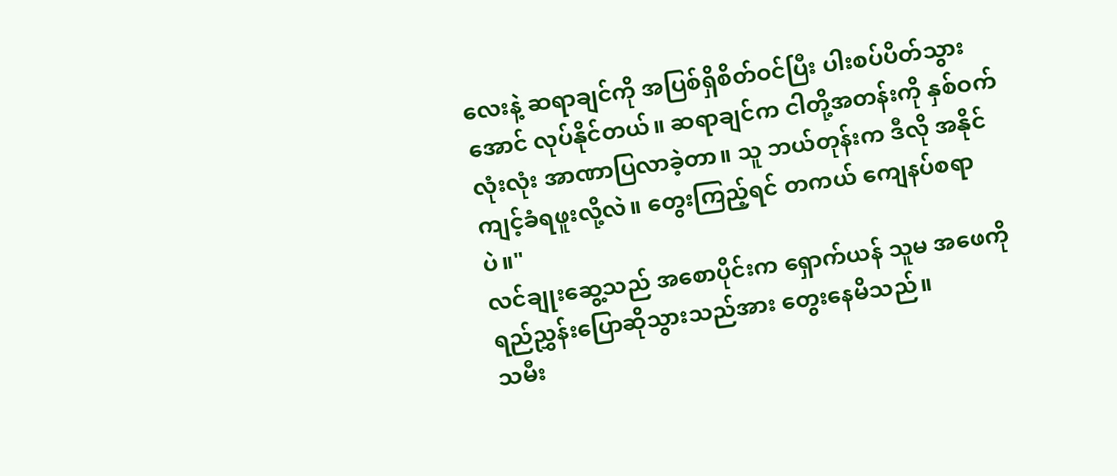လေးနဲ့ ဆရာချင်ကို အပြစ်ရှိစိတ်ဝင်ပြီး ပါးစပ်ပိတ်သွားအောင် လုပ်နိုင်တယ်။ ဆရာချင်က ငါတို့အတန်းကို နှစ်ဝက်လုံးလုံး အာဏာပြလာခဲ့တာ။ သူ ဘယ်တုန်းက ဒီလို အနိုင်ကျင့်ခံရဖူးလို့လဲ။ တွေးကြည့်ရင် တကယ် ကျေနပ်စရာပဲ။"
လင်ချုးဆွေ့သည် အစောပိုင်းက ရှောက်ယန် သူမ အဖေကို ရည်ညွှန်းပြောဆိုသွားသည်အား တွေးနေမိသည်။
သမီး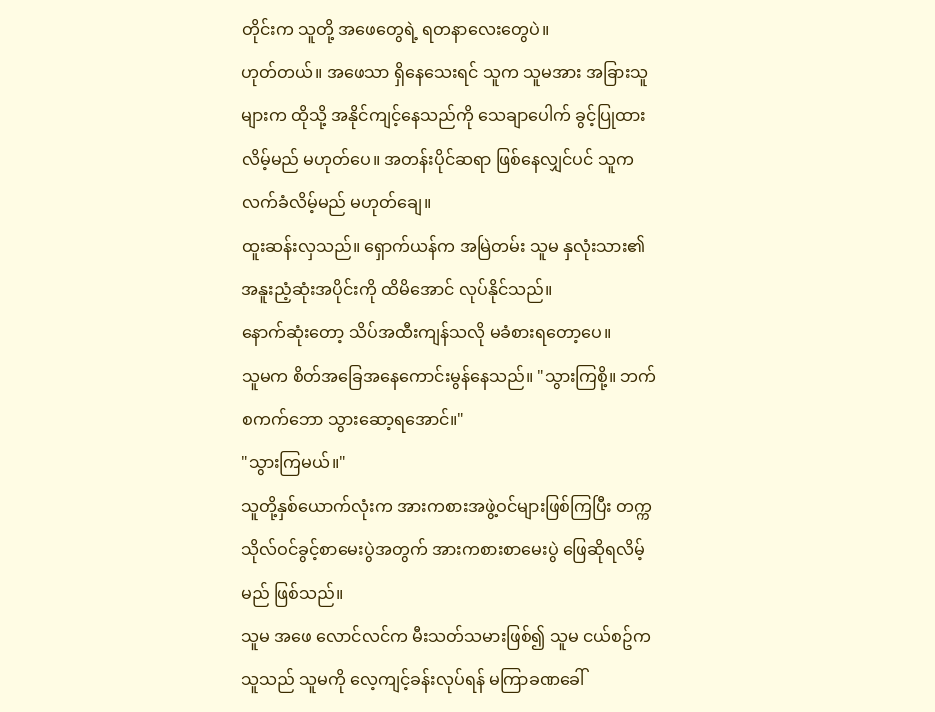တိုင်းက သူတို့ အဖေတွေရဲ့ ရတနာလေးတွေပဲ။
ဟုတ်တယ်။ အဖေသာ ရှိနေသေးရင် သူက သူမအား အခြားသူများက ထိုသို့ အနိုင်ကျင့်နေသည်ကို သေချာပေါက် ခွင့်ပြုထားလိမ့်မည် မဟုတ်ပေ။ အတန်းပိုင်ဆရာ ဖြစ်နေလျှင်ပင် သူက လက်ခံလိမ့်မည် မဟုတ်ချေ။
ထူးဆန်းလှသည်။ ရှောက်ယန်က အမြဲတမ်း သူမ နှလုံးသား၏ အနူးညံ့ဆုံးအပိုင်းကို ထိမိအောင် လုပ်နိုင်သည်။
နောက်ဆုံးတော့ သိပ်အထီးကျန်သလို မခံစားရတော့ပေ။
သူမက စိတ်အခြေအနေကောင်းမွန်နေသည်။ "သွားကြစို့။ ဘက်စကက်ဘော သွားဆော့ရအောင်။"
"သွားကြမယ်။"
သူတို့နှစ်ယောက်လုံးက အားကစားအဖွဲ့ဝင်များဖြစ်ကြပြီး တက္ကသိုလ်ဝင်ခွင့်စာမေးပွဲအတွက် အားကစားစာမေးပွဲ ဖြေဆိုရလိမ့်မည် ဖြစ်သည်။
သူမ အဖေ လောင်လင်က မီးသတ်သမားဖြစ်၍ သူမ ငယ်စဥ်က သူသည် သူမကို လေ့ကျင့်ခန်းလုပ်ရန် မကြာခဏခေါ်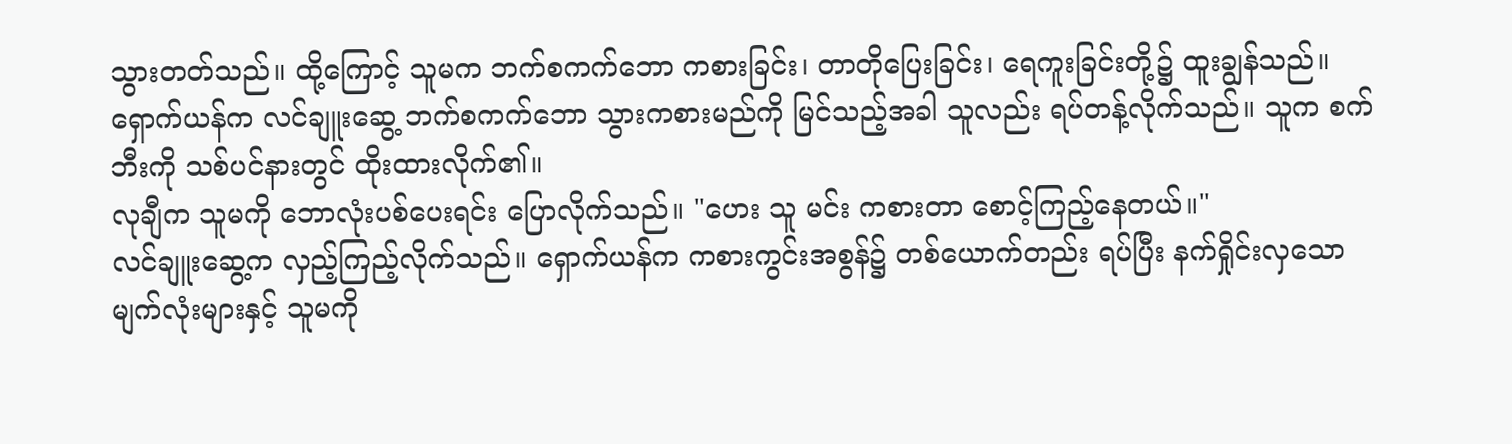သွားတတ်သည်။ ထို့ကြောင့် သူမက ဘက်စကက်ဘော ကစားခြင်း၊ တာတိုပြေးခြင်း၊ ရေကူးခြင်းတို့၌ ထူးချွန်သည်။
ရှောက်ယန်က လင်ချူးဆွေ့ ဘက်စကက်ဘော သွားကစားမည်ကို မြင်သည့်အခါ သူလည်း ရပ်တန့်လိုက်သည်။ သူက စက်ဘီးကို သစ်ပင်နားတွင် ထိုးထားလိုက်၏။
လုချီက သူမကို ဘောလုံးပစ်ပေးရင်း ပြောလိုက်သည်။ "ဟေး သူ မင်း ကစားတာ စောင့်ကြည့်နေတယ်။"
လင်ချူးဆွေ့က လှည့်ကြည့်လိုက်သည်။ ရှောက်ယန်က ကစားကွင်းအစွန်၌ တစ်ယောက်တည်း ရပ်ပြီး နက်ရှိုင်းလှသော မျက်လုံးများနှင့် သူမကို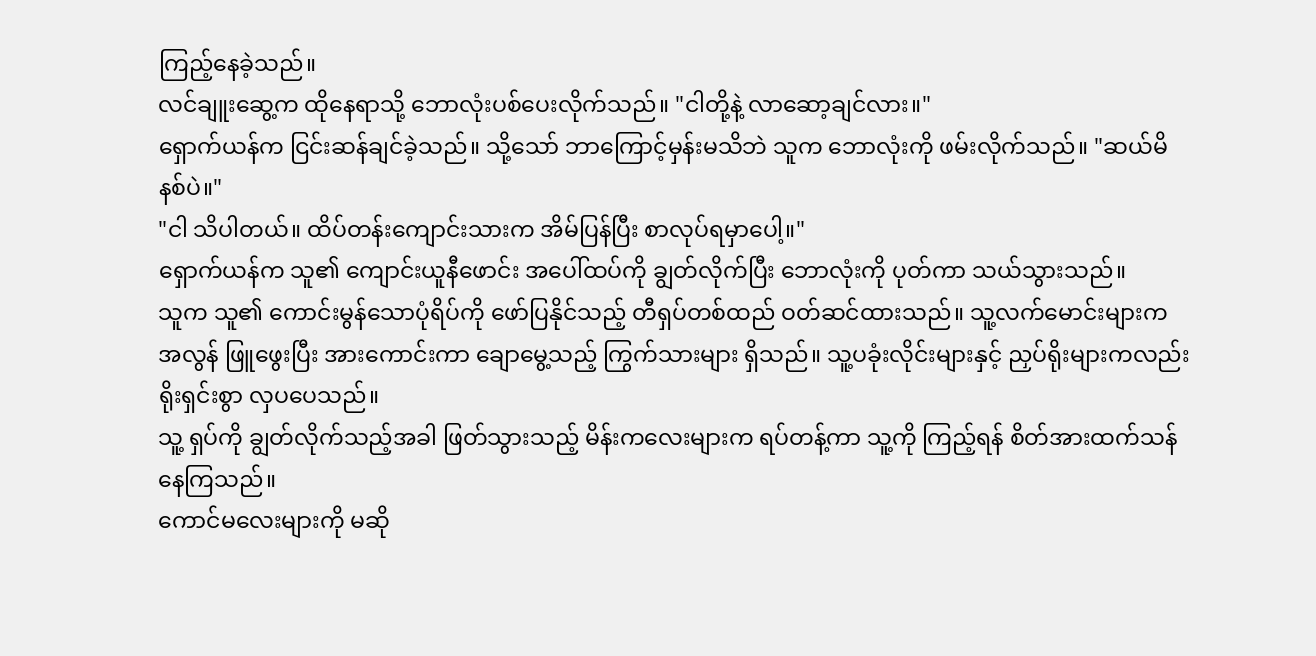ကြည့်နေခဲ့သည်။
လင်ချူးဆွေ့က ထိုနေရာသို့ ဘောလုံးပစ်ပေးလိုက်သည်။ "ငါတို့နဲ့ လာဆော့ချင်လား။"
ရှောက်ယန်က ငြင်းဆန်ချင်ခဲ့သည်။ သို့သော် ဘာကြောင့်မှန်းမသိဘဲ သူက ဘောလုံးကို ဖမ်းလိုက်သည်။ "ဆယ်မိနစ်ပဲ။"
"ငါ သိပါတယ်။ ထိပ်တန်းကျောင်းသားက အိမ်ပြန်ပြီး စာလုပ်ရမှာပေါ့။"
ရှောက်ယန်က သူ၏ ကျောင်းယူနီဖောင်း အပေါ်ထပ်ကို ချွတ်လိုက်ပြီး ဘောလုံးကို ပုတ်ကာ သယ်သွားသည်။
သူက သူ၏ ကောင်းမွန်သောပုံရိပ်ကို ဖော်ပြနိုင်သည့် တီရှပ်တစ်ထည် ဝတ်ဆင်ထားသည်။ သူ့လက်မောင်းများက အလွန် ဖြူဖွေးပြီး အားကောင်းကာ ချောမွေ့သည့် ကြွက်သားများ ရှိသည်။ သူ့ပခုံးလိုင်းများနှင့် ညှပ်ရိုးများကလည်း ရိုးရှင်းစွာ လှပပေသည်။
သူ့ ရှပ်ကို ချွတ်လိုက်သည့်အခါ ဖြတ်သွားသည့် မိန်းကလေးများက ရပ်တန့်ကာ သူ့ကို ကြည့်ရန် စိတ်အားထက်သန်နေကြသည်။
ကောင်မလေးများကို မဆို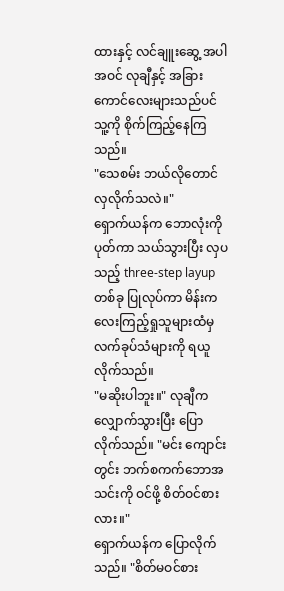ထားနှင့် လင်ချူးဆွေ့ အပါအဝင် လုချီနှင့် အခြားကောင်လေးများသည်ပင် သူ့ကို စိုက်ကြည့်နေကြသည်။
"သေစမ်း ဘယ်လိုတောင် လှလိုက်သလဲ။"
ရှောက်ယန်က ဘောလုံးကို ပုတ်ကာ သယ်သွားပြီး လှပသည့် three-step layup တစ်ခု ပြုလုပ်ကာ မိန်းကလေးကြည့်ရှုသူများထံမှ လက်ခုပ်သံများကို ရယူလိုက်သည်။
"မဆိုးပါဘူး။" လုချီက လျှောက်သွားပြီး ပြောလိုက်သည်။ "မင်း ကျောင်းတွင်း ဘက်စကက်ဘောအသင်းကို ဝင်ဖို့ စိတ်ဝင်စားလား။"
ရှောက်ယန်က ပြောလိုက်သည်။ "စိတ်မဝင်စား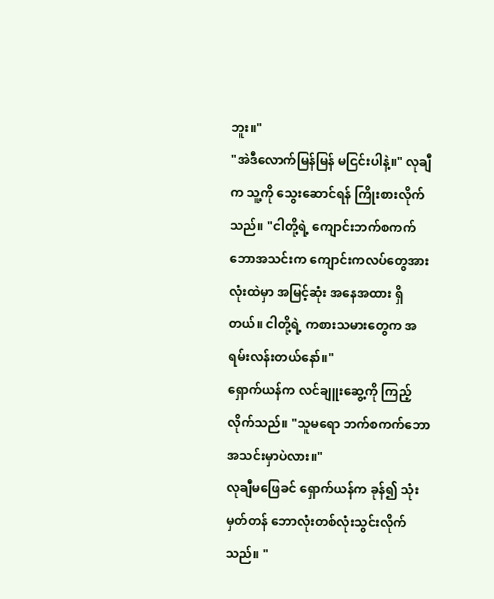ဘူး။"
"အဲဒီလောက်မြန်မြန် မငြင်းပါနဲ့။" လုချီက သူ့ကို သွေးဆောင်ရန် ကြိုးစားလိုက်သည်။ "ငါတို့ရဲ့ ကျောင်းဘက်စကက်ဘောအသင်းက ကျောင်းကလပ်တွေအားလုံးထဲမှာ အမြင့်ဆုံး အနေအထား ရှိတယ်။ ငါတို့ရဲ့ ကစားသမားတွေက အရမ်းလန်းတယ်နော်။"
ရှောက်ယန်က လင်ချူးဆွေ့ကို ကြည့်လိုက်သည်။ "သူမရော ဘက်စကက်ဘောအသင်းမှာပဲလား။"
လုချီမဖြေခင် ရှောက်ယန်က ခုန်၍ သုံးမှတ်တန် ဘောလုံးတစ်လုံးသွင်းလိုက်သည်။ "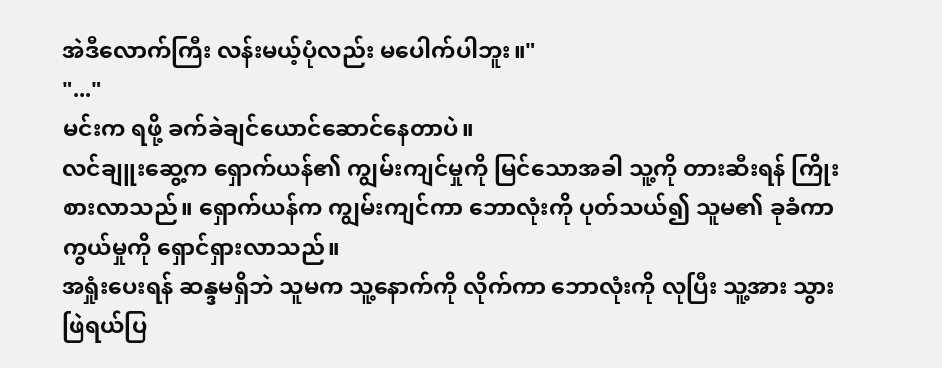အဲဒီလောက်ကြီး လန်းမယ့်ပုံလည်း မပေါက်ပါဘူး။"
"..."
မင်းက ရဖို့ ခက်ခဲချင်ယောင်ဆောင်နေတာပဲ။
လင်ချူးဆွေ့က ရှောက်ယန်၏ ကျွမ်းကျင်မှုကို မြင်သောအခါ သူ့ကို တားဆီးရန် ကြိုးစားလာသည်။ ရှောက်ယန်က ကျွမ်းကျင်ကာ ဘောလုံးကို ပုတ်သယ်၍ သူမ၏ ခုခံကာကွယ်မှုကို ရှောင်ရှားလာသည်။
အရှုံးပေးရန် ဆန္ဒမရှိဘဲ သူမက သူ့နောက်ကို လိုက်ကာ ဘောလုံးကို လုပြီး သူ့အား သွားဖြဲရယ်ပြ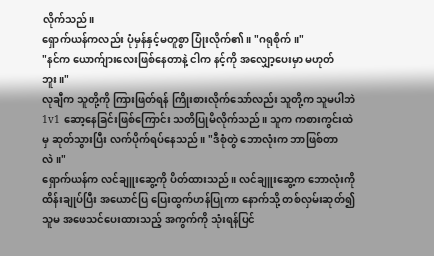လိုက်သည်။
ရှောက်ယန်ကလည်း ပုံမှန်နှင့်မတူစွာ ပြုံးလိုက်၏။ "ဂရုစိုက်။"
"နင်က ယောက်ျားလေးဖြစ်နေတာနဲ့ ငါက နင့်ကို အလျှော့ပေးမှာ မဟုတ်ဘူး။"
လုချီက သူတို့ကို ကြားဖြတ်ရန် ကြိုးစားလိုက်သော်လည်း သူတို့က သူမပါဘဲ 1v1 ဆော့နေခြင်းဖြစ်ကြောင်း သတိပြုမိလိုက်သည်။ သူက ကစားကွင်းထဲမှ ဆုတ်သွားပြီး လက်ပိုက်ရပ်နေသည်။ "ဒီစုံတွဲ ဘောလုံးက ဘာဖြစ်တာလဲ။"
ရှောက်ယန်က လင်ချူးဆွေ့ကို ပိတ်ထားသည်။ လင်ချူးဆွေ့က ဘောလုံးကို ထိန်းချုပ်ပြီး အယောင်ပြ ပြေးထွက်ဟန်ပြုကာ နောက်သို့ တစ်လှမ်းဆုတ်၍ သူမ အဖေသင်ပေးထားသည့် အကွက်ကို သုံးရန်ပြင်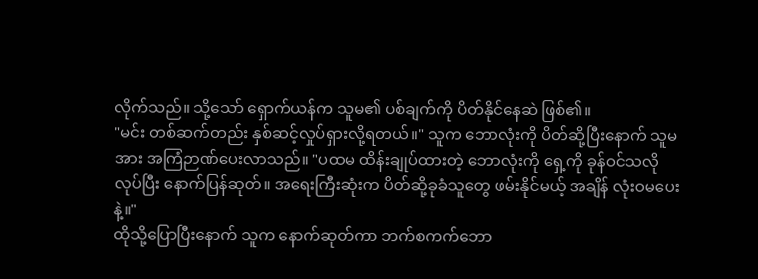လိုက်သည်။ သို့သော် ရှောက်ယန်က သူမ၏ ပစ်ချက်ကို ပိတ်နိုင်နေဆဲ ဖြစ်၏။
"မင်း တစ်ဆက်တည်း နှစ်ဆင့်လှုပ်ရှားလို့ရတယ်။" သူက ဘောလုံးကို ပိတ်ဆို့ပြီးနောက် သူမအား အကြံဉာဏ်ပေးလာသည်။ "ပထမ ထိန်းချုပ်ထားတဲ့ ဘောလုံးကို ရှေ့ကို ခုန်ဝင်သလို လုပ်ပြီး နောက်ပြန်ဆုတ်။ အရေးကြီးဆုံးက ပိတ်ဆို့ခုခံသူတွေ ဖမ်းနိုင်မယ့် အချိန် လုံးဝမပေးနဲ့။"
ထိုသို့ပြောပြီးနောက် သူက နောက်ဆုတ်ကာ ဘက်စကက်ဘော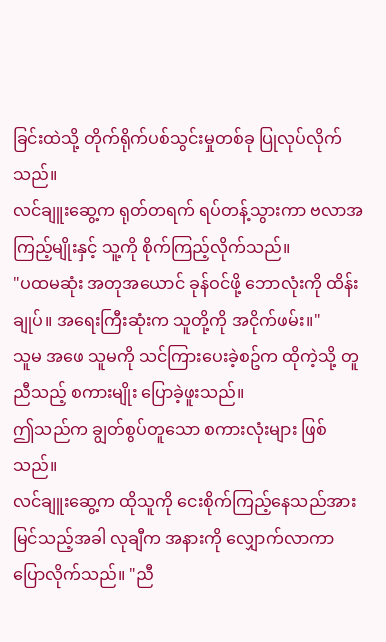ခြင်းထဲသို့ တိုက်ရိုက်ပစ်သွင်းမှုတစ်ခု ပြုလုပ်လိုက်သည်။
လင်ချူးဆွေ့က ရုတ်တရက် ရပ်တန့်သွားကာ ဗလာအကြည့်မျိုးနှင့် သူ့ကို စိုက်ကြည့်လိုက်သည်။
"ပထမဆုံး အတုအယောင် ခုန်ဝင်ဖို့ ဘောလုံးကို ထိန်းချုပ်။ အရေးကြီးဆုံးက သူတို့ကို အငိုက်ဖမ်း။"
သူမ အဖေ သူမကို သင်ကြားပေးခဲ့စဥ်က ထိုကဲ့သို့ တူညီသည့် စကားမျိုး ပြောခဲ့ဖူးသည်။
ဤသည်က ချွတ်စွပ်တူသော စကားလုံးများ ဖြစ်သည်။
လင်ချူးဆွေ့က ထိုသူကို ငေးစိုက်ကြည့်နေသည်အား မြင်သည့်အခါ လုချီက အနားကို လျှောက်လာကာ ပြောလိုက်သည်။ "ညီ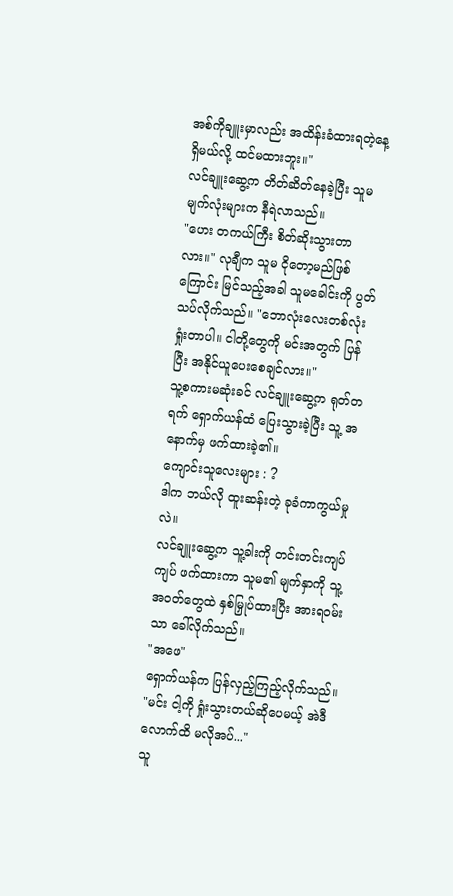အစ်ကိုချူးမှာလည်း အထိန်းခံထားရတဲ့နေ့ ရှိမယ်လို့ ထင်မထားဘူး။"
လင်ချူးဆွေ့က တိတ်ဆိတ်နေခဲ့ပြီး သူမ မျက်လုံးများက နီရဲလာသည်။
"ဟေး တကယ်ကြီး စိတ်ဆိုးသွားတာလား။" လုချီက သူမ ငိုတော့မည်ဖြစ်ကြောင်း မြင်သည့်အခါ သူမခေါင်းကို ပွတ်သပ်လိုက်သည်။ "ဘောလုံးလေးတစ်လုံး ရှုံးတာပါ။ ငါတို့တွေကို မင်းအတွက် ပြန်ပြီး အနိုင်ယူပေးစေချင်လား။"
သူ့စကားမဆုံးခင် လင်ချူးဆွေ့က ရုတ်တရက် ရှောက်ယန်ထံ ပြေးသွားခဲ့ပြီး သူ့ အနောက်မှ ဖက်ထားခဲ့၏။
ကျောင်းသူလေးများ : ?
ဒါက ဘယ်လို ထူးဆန်းတဲ့ ခုခံကာကွယ်မှုလဲ။
လင်ချူးဆွေ့က သူ့ခါးကို တင်းတင်းကျပ်ကျပ် ဖက်ထားကာ သူမ၏ မျက်နှာကို သူ့အဝတ်တွေထဲ နှစ်မြှုပ်ထားပြီး အားရဝမ်းသာ ခေါ်လိုက်သည်။
"အဖေ"
ရှောက်ယန်က ပြန်လှည့်ကြည့်လိုက်သည်။ "မင်း ငါ့ကို ရှုံးသွားတယ်ဆိုပေမယ့် အဲဒီလောက်ထိ မလိုအပ်..."
သူ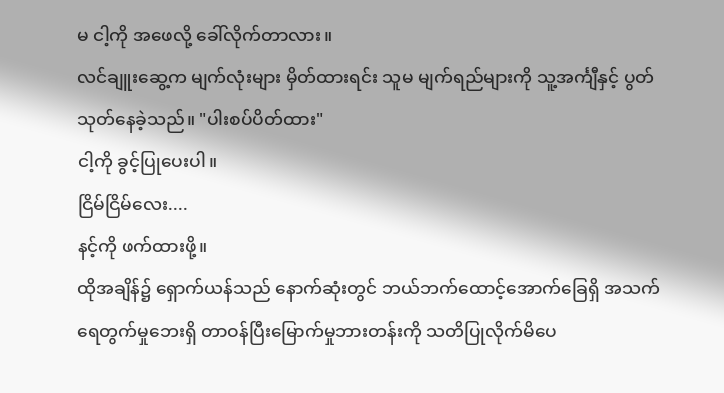မ ငါ့ကို အဖေလို့ ခေါ်လိုက်တာလား။
လင်ချူးဆွေ့က မျက်လုံးများ မှိတ်ထားရင်း သူမ မျက်ရည်များကို သူ့အင်္ကျီနှင့် ပွတ်သုတ်နေခဲ့သည်။ "ပါးစပ်ပိတ်ထား"
ငါ့ကို ခွင့်ပြုပေးပါ။
ငြိမ်ငြိမ်လေး....
နင့်ကို ဖက်ထားဖို့။
ထိုအချိန်၌ ရှောက်ယန်သည် နောက်ဆုံးတွင် ဘယ်ဘက်ထောင့်အောက်ခြေရှိ အသက်ရေတွက်မှုဘေးရှိ တာဝန်ပြီးမြောက်မှုဘားတန်းကို သတိပြုလိုက်မိပေ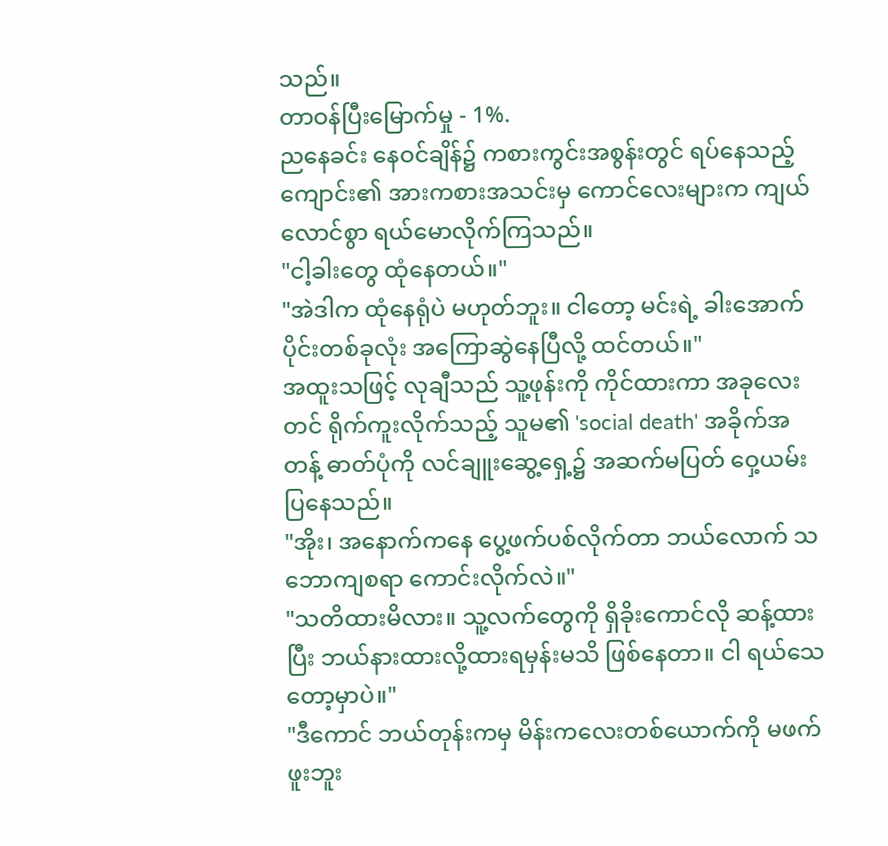သည်။
တာဝန်ပြီးမြောက်မှု - 1%.
ညနေခင်း နေဝင်ချိန်၌ ကစားကွင်းအစွန်းတွင် ရပ်နေသည့် ကျောင်း၏ အားကစားအသင်းမှ ကောင်လေးများက ကျယ်လောင်စွာ ရယ်မောလိုက်ကြသည်။
"ငါ့ခါးတွေ ထုံနေတယ်။"
"အဲဒါက ထုံနေရုံပဲ မဟုတ်ဘူး။ ငါတော့ မင်းရဲ့ ခါးအောက်ပိုင်းတစ်ခုလုံး အကြောဆွဲနေပြီလို့ ထင်တယ်။"
အထူးသဖြင့် လုချီသည် သူ့ဖုန်းကို ကိုင်ထားကာ အခုလေးတင် ရိုက်ကူးလိုက်သည့် သူမ၏ 'social death' အခိုက်အတန့် ဓာတ်ပုံကို လင်ချူးဆွေ့ရှေ့၌ အဆက်မပြတ် ဝှေ့ယမ်းပြနေသည်။
"အိုး၊ အနောက်ကနေ ပွေ့ဖက်ပစ်လိုက်တာ ဘယ်လောက် သဘောကျစရာ ကောင်းလိုက်လဲ။"
"သတိထားမိလား။ သူ့လက်တွေကို ရှိခိုးကောင်လို ဆန့်ထားပြီး ဘယ်နားထားလို့ထားရမှန်းမသိ ဖြစ်နေတာ။ ငါ ရယ်သေတော့မှာပဲ။"
"ဒီကောင် ဘယ်တုန်းကမှ မိန်းကလေးတစ်ယောက်ကို မဖက်ဖူးဘူး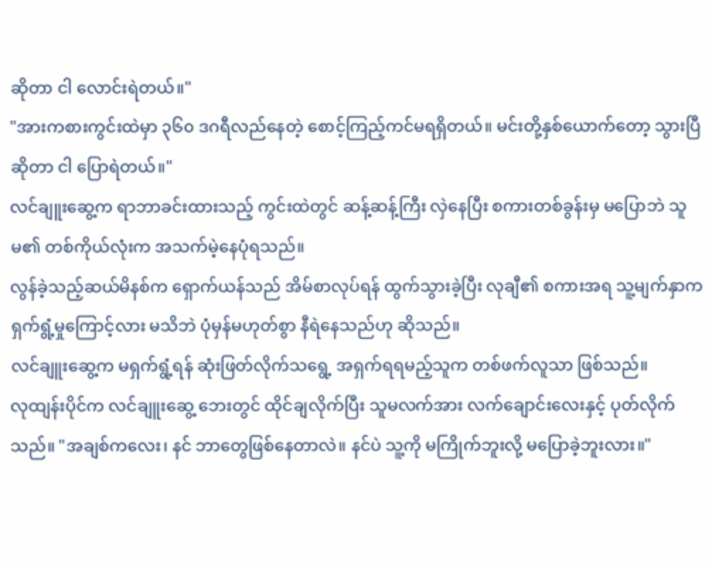ဆိုတာ ငါ လောင်းရဲတယ်။"
"အားကစားကွင်းထဲမှာ ၃၆၀ ဒဂရီလည်နေတဲ့ စောင့်ကြည့်ကင်မရရှိတယ်။ မင်းတို့နှစ်ယောက်တော့ သွားပြီဆိုတာ ငါ ပြောရဲတယ်။"
လင်ချူးဆွေ့က ရာဘာခင်းထားသည့် ကွင်းထဲတွင် ဆန့်ဆန့်ကြီး လှဲနေပြီး စကားတစ်ခွန်းမှ မပြောဘဲ သူမ၏ တစ်ကိုယ်လုံးက အသက်မဲ့နေပုံရသည်။
လွန်ခဲ့သည့်ဆယ်မိနစ်က ရှောက်ယန်သည် အိမ်စာလုပ်ရန် ထွက်သွားခဲ့ပြီး လုချီ၏ စကားအရ သူ့မျက်နှာက ရှက်ရွံ့မှုကြောင့်လား မသိဘဲ ပုံမှန်မဟုတ်စွာ နီရဲနေသည်ဟု ဆိုသည်။
လင်ချူးဆွေ့က မရှက်ရွံ့ရန် ဆုံးဖြတ်လိုက်သရွေ့ အရှက်ရရမည့်သူက တစ်ဖက်လူသာ ဖြစ်သည်။
လုထျန်းပိုင်က လင်ချူးဆွေ့ ဘေးတွင် ထိုင်ချလိုက်ပြီး သူမလက်အား လက်ချောင်းလေးနှင့် ပုတ်လိုက်သည်။ "အချစ်ကလေး၊ နင် ဘာတွေဖြစ်နေတာလဲ။ နင်ပဲ သူ့ကို မကြိုက်ဘူးလို့ မပြောခဲ့ဘူးလား။"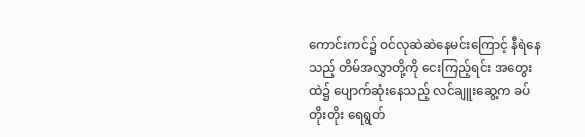ကောင်းကင်၌ ဝင်လုဆဲဆဲနေမင်းကြောင့် နီရဲနေသည့် တိမ်အလွှာတို့ကို ငေးကြည့်ရင်း အတွေးထဲ၌ ပျောက်ဆုံးနေသည့် လင်ချူးဆွေ့က ခပ်တိုးတိုး ရေရွတ်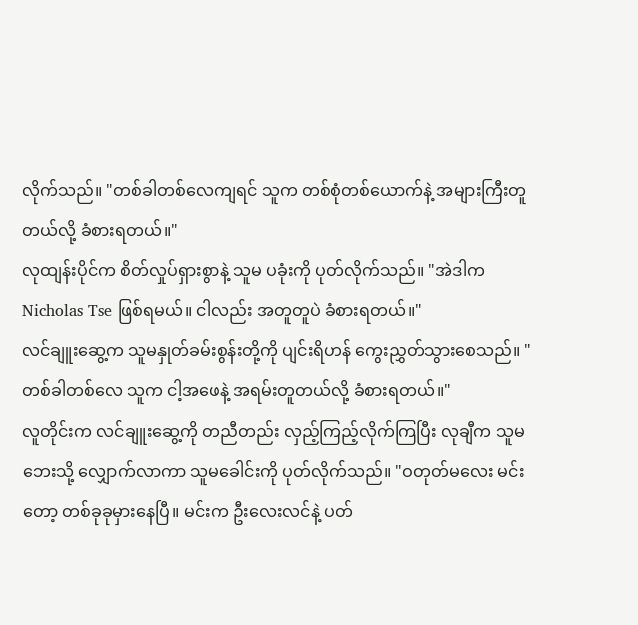လိုက်သည်။ "တစ်ခါတစ်လေကျရင် သူက တစ်စုံတစ်ယောက်နဲ့ အများကြီးတူတယ်လို့ ခံစားရတယ်။"
လုထျန်းပိုင်က စိတ်လှုပ်ရှားစွာနဲ့ သူမ ပခုံးကို ပုတ်လိုက်သည်။ "အဲဒါက Nicholas Tse ဖြစ်ရမယ်။ ငါလည်း အတူတူပဲ ခံစားရတယ်။"
လင်ချူးဆွေ့က သူမနှုတ်ခမ်းစွန်းတို့ကို ပျင်းရိဟန် ကွေးညွှတ်သွားစေသည်။ "တစ်ခါတစ်လေ သူက ငါ့အဖေနဲ့ အရမ်းတူတယ်လို့ ခံစားရတယ်။"
လူတိုင်းက လင်ချူးဆွေ့ကို တညီတည်း လှည့်ကြည့်လိုက်ကြပြီး လုချီက သူမ ဘေးသို့ လျှောက်လာကာ သူမခေါင်းကို ပုတ်လိုက်သည်။ "ဝတုတ်မလေး မင်းတော့ တစ်ခုခုမှားနေပြီ။ မင်းက ဦးလေးလင်နဲ့ ပတ်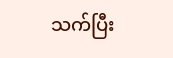သက်ပြီး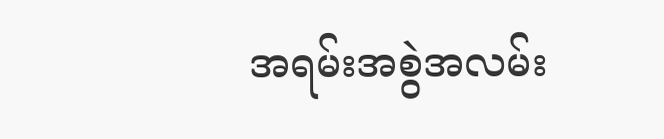အရမ်းအစွဲအလမ်း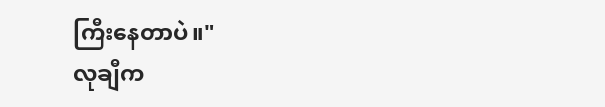ကြီးနေတာပဲ။"
လုချီက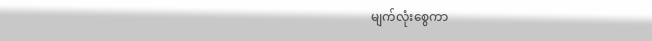မျက်လုံးစွေကာ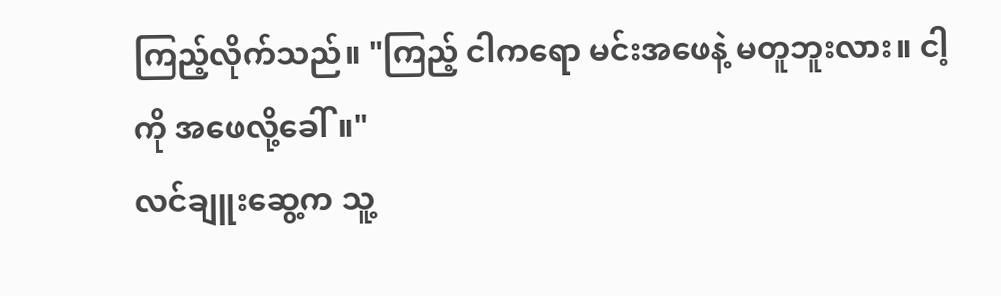ကြည့်လိုက်သည်။ "ကြည့် ငါကရော မင်းအဖေနဲ့ မတူဘူးလား။ ငါ့ကို အဖေလို့ခေါ်။"
လင်ချူးဆွေ့က သူ့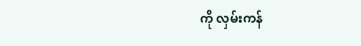ကို လှမ်းကန်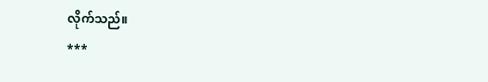လိုက်သည်။
***